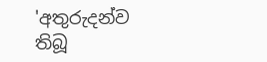'අතුරුදන්ව තිබූ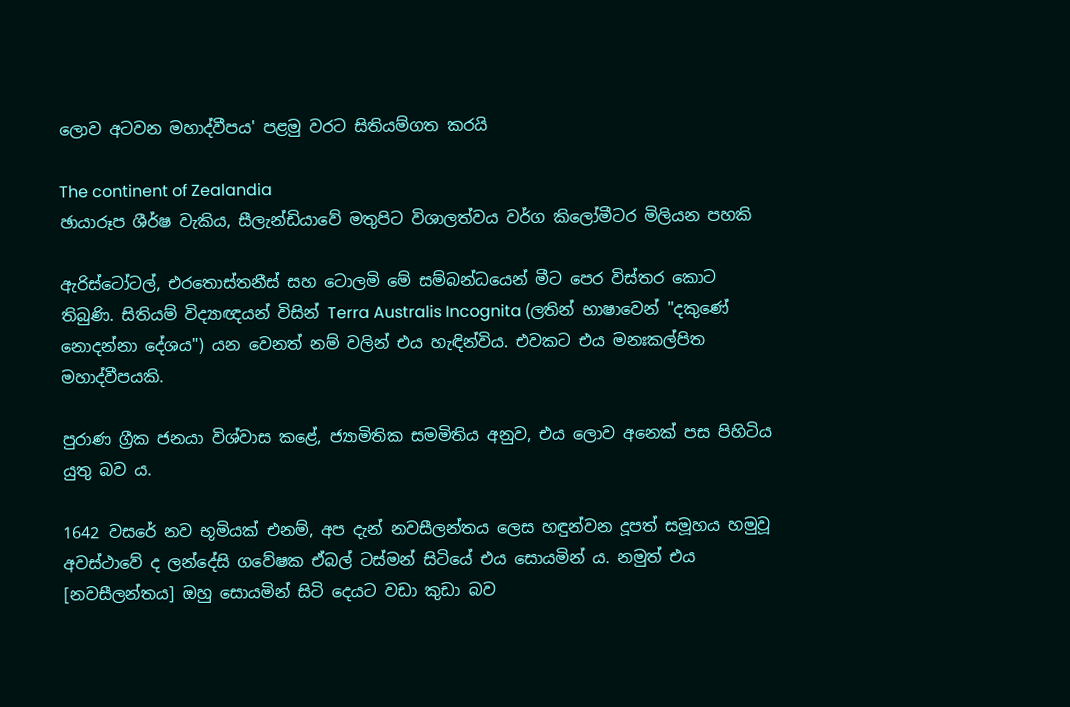ලොව අටවන මහාද්වීපය' පළමු වරට සිතියම්ගත කරයි

The continent of Zealandia
ඡායාරූප ශීර්ෂ වැකිය, සීලැන්ඩියාවේ මතුපිට විශාලත්වය වර්ග කිලෝමීටර මිලියන පහකි

ඇරිස්ටෝටල්, එරතොස්තනීස් සහ ටොලමි මේ සම්බන්ධයෙන් මීට පෙර විස්තර කොට තිබුණි. සිතියම් විද්‍යාඥයන් විසින් Terra Australis Incognita (ලතින් භාෂාවෙන් "දකුණේ නොදන්නා දේශය") යන වෙනත් නම් වලින් එය හැඳින්විය. එවකට එය මනඃකල්පිත මහාද්වීපයකි.

පුරාණ ග්‍රීක ජනයා විශ්වාස කළේ, ජ්‍යාමිතික සමමිතිය අනුව, එය ලොව අනෙක් පස පිහිටිය යුතු බව ය.

1642 වසරේ නව භූමියක් එනම්, අප දැන් නවසීලන්තය ලෙස හඳුන්වන දූපත් සමූහය හමුවූ අවස්ථාවේ ද ලන්දේසි ගවේෂක ඒබල් ටස්මන් සිටියේ එය සොයමින් ය. නමුත් එය [නවසීලන්තය] ඔහු සොයමින් සිටි දෙයට වඩා කුඩා බව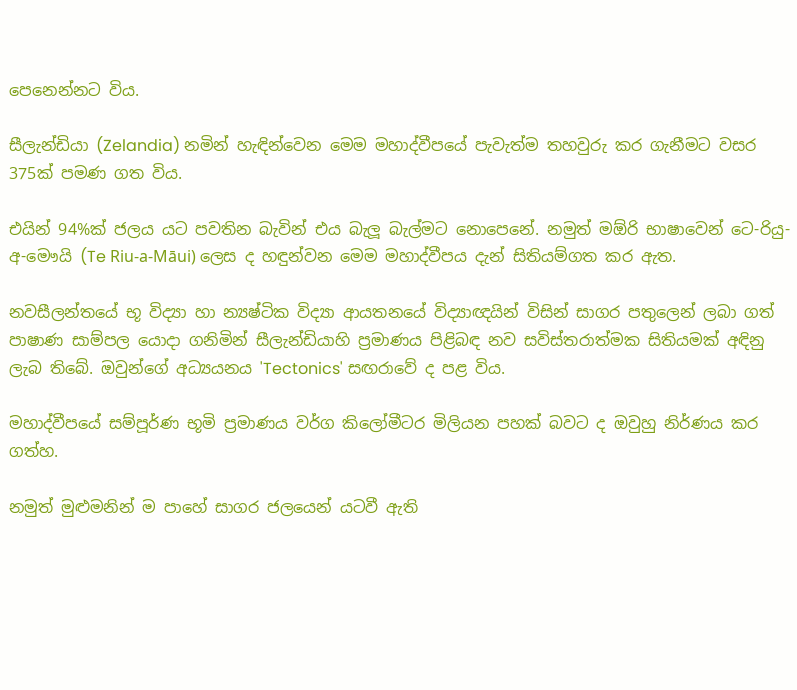පෙනෙන්නට විය.

සීලැන්ඩියා (Zelandia) නමින් හැඳින්වෙන මෙම මහාද්වීපයේ පැවැත්ම තහවුරු කර ගැනීමට වසර 375ක් පමණ ගත විය.

එයින් 94%ක් ජලය යට පවතින බැවින් එය බැලූ බැල්මට නොපෙනේ. නමුත් මඕරි භාෂාවෙන් ටෙ-රියු-අ-මෞයි (Te Riu-a-Māui) ලෙස ද හඳුන්වන මෙම මහාද්වීපය දැන් සිතියම්ගත කර ඇත.

නවසීලන්තයේ භූ විද්‍යා හා න්‍යෂ්ටික විද්‍යා ආයතනයේ විද්‍යාඥයින් විසින් සාගර පතුලෙන් ලබා ගත් පාෂාණ සාම්පල යොදා ගනිමින් සීලැන්ඩියාහි ප්‍රමාණය පිළිබඳ නව සවිස්තරාත්මක සිතියමක් අඳිනු ලැබ තිබේ. ඔවුන්ගේ අධ්‍යයනය 'Tectonics' සඟරාවේ ද පළ විය.

මහාද්වීපයේ සම්පූර්ණ භූමි ප්‍රමාණය වර්ග කිලෝමීටර මිලියන පහක් බවට ද ඔවුහු නිර්ණය කර ගත්හ.

නමුත් මුළුමනින් ම පාහේ සාගර ජලයෙන් යටවී ඇති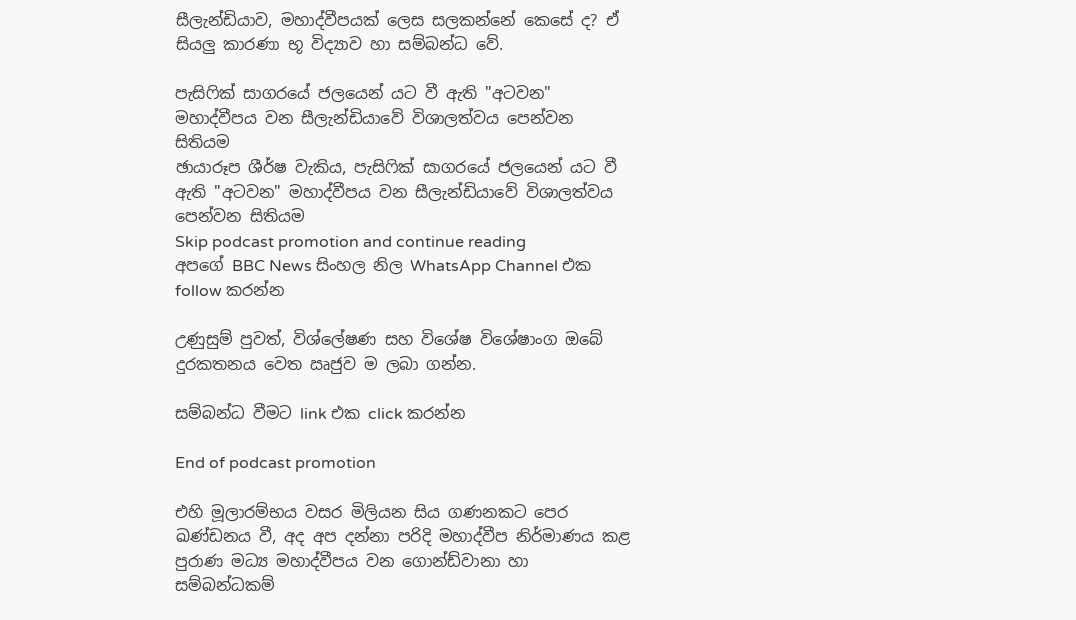සීලැන්ඩියාව, මහාද්වීපයක් ලෙස සලකන්නේ කෙසේ ද? ඒ සියලු කාරණා භූ විද්‍යාව හා සම්බන්ධ වේ.

පැසිෆික් සාගරයේ ජලයෙන් යට වී ඇති "අටවන" මහාද්වීපය වන සීලැන්ඩියාවේ විශාලත්වය පෙන්වන සිතියම
ඡායාරූප ශීර්ෂ වැකිය, පැසිෆික් සාගරයේ ජලයෙන් යට වී ඇති "අටවන" මහාද්වීපය වන සීලැන්ඩියාවේ විශාලත්වය පෙන්වන සිතියම
Skip podcast promotion and continue reading
අපගේ BBC News සිංහල නිල WhatsApp Channel එක follow කරන්න

උණුසුම් පුවත්, විශ්ලේෂණ සහ විශේෂ විශේෂාංග ඔබේ දුරකතනය වෙත ඍජුව ම ලබා ගන්න.

සම්බන්ධ වීමට link එක click කරන්න

End of podcast promotion

එහි මූලාරම්භය වසර මිලියන සිය ගණනකට පෙර ඛණ්ඩනය වී, අද අප දන්නා පරිදි මහාද්වීප නිර්මාණය කළ පුරාණ මධ්‍ය මහාද්වීපය වන ගොන්ඩ්වානා හා සම්බන්ධකම්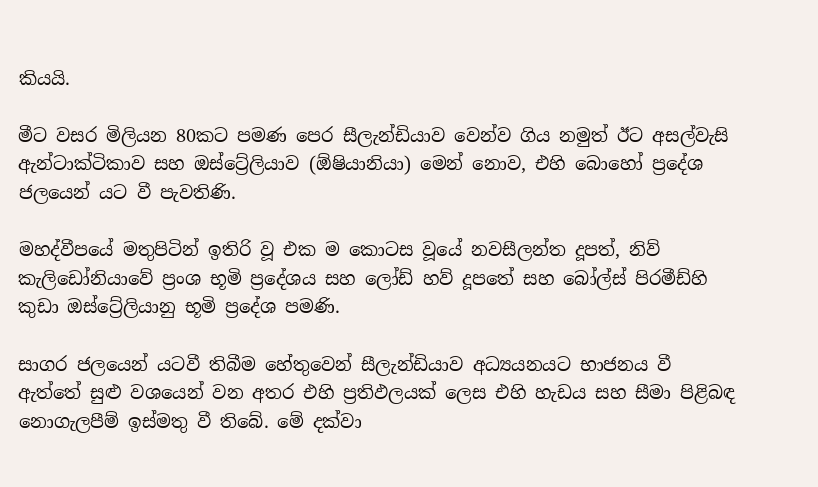කියයි.

මීට වසර මිලියන 80කට පමණ පෙර සීලැන්ඩියාව වෙන්ව ගිය නමුත් ඊට අසල්වැසි ඇන්ටාක්ටිකාව සහ ඔස්ට්‍රේලියාව (ඕෂියානියා) මෙන් නොව, එහි බොහෝ ප්‍රදේශ ජලයෙන් යට වී පැවතිණි.

මහද්වීපයේ මතුපිටින් ඉතිරි වූ එක ම කොටස වූයේ නවසීලන්ත දූපත්, නිව් කැලිඩෝනියාවේ ප්‍රංශ භූමි ප්‍රදේශය සහ ලෝඩ් හව් දූපතේ සහ බෝල්ස් පිරමීඩ්හි කුඩා ඔස්ට්‍රේලියානු භූමි ප්‍රදේශ පමණි.

සාගර ජලයෙන් යටවී තිබීම හේතුවෙන් සීලැන්ඩියාව අධ්‍යයනයට භාජනය වී ඇත්තේ සුළු වශයෙන් වන අතර එහි ප්‍රතිඵලයක් ලෙස එහි හැඩය සහ සීමා පිළිබඳ නොගැලපීම් ඉස්මතු වී තිබේ. මේ දක්වා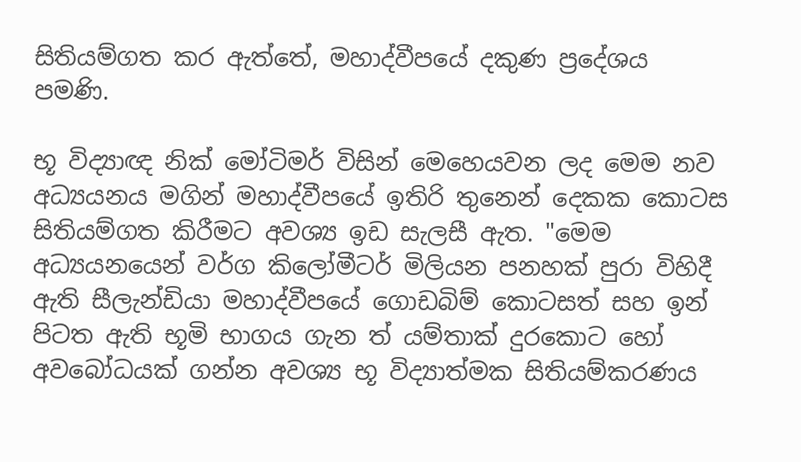සිතියම්ගත කර ඇත්තේ, මහාද්වීපයේ දකුණ ප්‍රදේශය පමණි.

භූ විද්‍යාඥ නික් මෝටිමර් විසින් මෙහෙයවන ලද මෙම නව අධ්‍යයනය මගින් මහාද්වීපයේ ඉතිරි තුනෙන් දෙකක කොටස සිතියම්ගත කිරීමට අවශ්‍ය ඉඩ සැලසී ඇත. "මෙම අධ්‍යයනයෙන් වර්ග කිලෝමීටර් මිලියන පනහක් පුරා විහිදී ඇති සීලැන්ඩියා මහාද්වීපයේ ගොඩබිම් කොටසත් සහ ඉන් පිටත ඇති භූමි භාගය ගැන ත් යම්තාක් දුරකොට හෝ අවබෝධයක් ගන්න අවශ්‍ය භූ විද්‍යාත්මක සිතියම්කරණය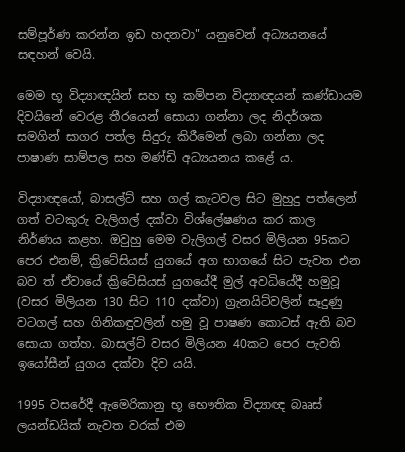සම්පූර්ණ කරන්න ඉඩ හදනවා" යනුවෙන් අධ්‍යයනයේ සඳහන් වෙයි.

මෙම භූ විද්‍යාඥයින් සහ භූ කම්පන විද්‍යාඥයන් කණ්ඩායම දිවයිනේ වෙරළ තීරයෙන් සොයා ගන්නා ලද නිදර්ශක සමගින් සාගර පත්ල සිදුරු කිරීමෙන් ලබා ගන්නා ලද පාෂාණ සාම්පල සහ මණ්ඩි අධ්‍යයනය කළේ ය.

විද්‍යාඥයෝ, බාසල්ට් සහ ගල් කැටවල සිට මුහුදු පත්ලෙන් ගත් වටකුරු වැලිගල් දක්වා විශ්ලේෂණය කර කාල නිර්ණය කළහ. ඔවුහු මෙම වැලිගල් වසර මිලියන 95කට පෙර එනම්, ක්‍රිටේසියස් යුගයේ අග භාගයේ සිට පැවත එන බව ත් ඒවායේ ක්‍රිටේසියස් යුගයේදී මුල් අවධියේදී හමුවූ (වසර මිලියන 130 සිට 110 දක්වා) ග්‍රැනයිට්වලින් සෑදුණු වටගල් සහ ගිනිකඳුවලින් හමු වූ පාෂණ කොටස් ඇති බව සොයා ගත්හ. බාසල්ට් වසර මිලියන 40කට පෙර පැවති ඉයෝසීන් යුගය දක්වා දිව යයි.

1995 වසරේදී ඇමෙරිකානු භූ භෞතික විද්‍යාඥ බෲස් ලයන්ඩයික් නැවත වරක් එම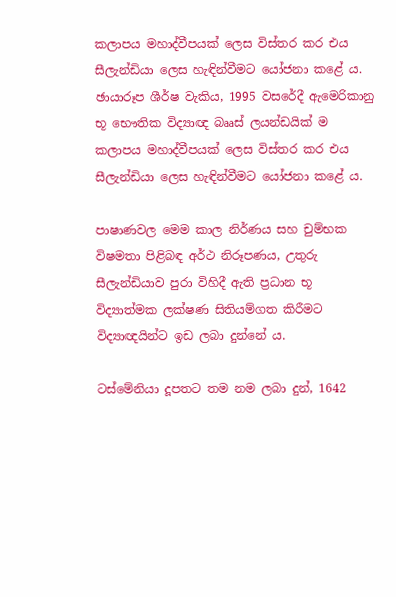කලාපය මහාද්වීපයක් ලෙස විස්තර කර එය සීලැන්ඩියා ලෙස හැඳින්වීමට යෝජනා කළේ ය.
ඡායාරූප ශීර්ෂ වැකිය, 1995 වසරේදී ඇමෙරිකානු භූ භෞතික විද්‍යාඥ බෲස් ලයන්ඩයික් ම කලාපය මහාද්වීපයක් ලෙස විස්තර කර එය සීලැන්ඩියා ලෙස හැඳින්වීමට යෝජනා කළේ ය.

පාෂාණවල මෙම කාල නිර්ණය සහ චුම්භක විෂමතා පිළිබඳ අර්ථ නිරූපණය, උතුරු සීලැන්ඩියාව පුරා විහිදී ඇති ප්‍රධාන භූ විද්‍යාත්මක ලක්ෂණ සිතියම්ගත කිරීමට විද්‍යාඥයින්ට ඉඩ ලබා දුන්නේ ය.

ටස්මේනියා දූපතට තම නම ලබා දුන්, 1642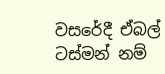වසරේදී ඒබල් ටස්මන් නම්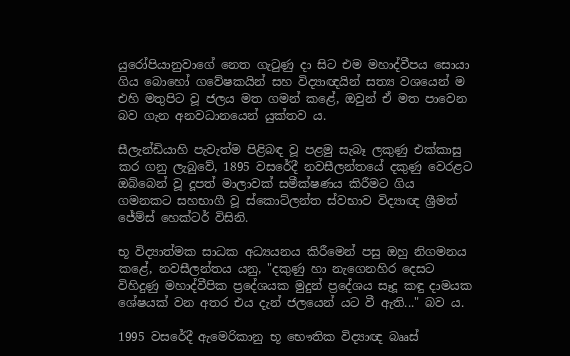යුරෝපියානුවාගේ නෙත ගැටුණු දා සිට එම මහාද්වීපය සොයා ගිය බොහෝ ගවේෂකයින් සහ විද්‍යාඥයින් සත්‍ය වශයෙන් ම එහි මතුපිට වූ ජලය මත ගමන් කළේ, ඔවුන් ඒ මත පාවෙන බව ගැන අනවධානයෙන් යුක්තව ය.

සීලැන්ඩියාහි පැවැත්ම පිළිබඳ වූ පළමු සැබෑ ලකුණු එක්කාසු කර ගනු ලැබුවේ, 1895 වසරේදී නවසීලන්තයේ දකුණු වෙරළට ඔබ්බෙන් වූ දූපත් මාලාවක් සමීක්ෂණය කිරීමට ගිය ගමනකට සහභාගී වූ ස්කොට්ලන්ත ස්වභාව විද්‍යාඥ ශ්‍රීමත් ජේම්ස් හෙක්ටර් විසිනි.

භූ විද්‍යාත්මක සාධක අධ්‍යයනය කිරීමෙන් පසු ඔහු නිගමනය කළේ, නවසීලන්තය යනු, "දකුණු හා නැගෙනහිර දෙසට විහිදුණු මහාද්වීපික ප්‍රදේශයක මුදුන් ප්‍රදේශය සෑදූ කඳු දාමයක ශේෂයක් වන අතර එය දැන් ජලයෙන් යට වී ඇති..." බව ය.

1995 වසරේදී ඇමෙරිකානු භූ භෞතික විද්‍යාඥ බෲස්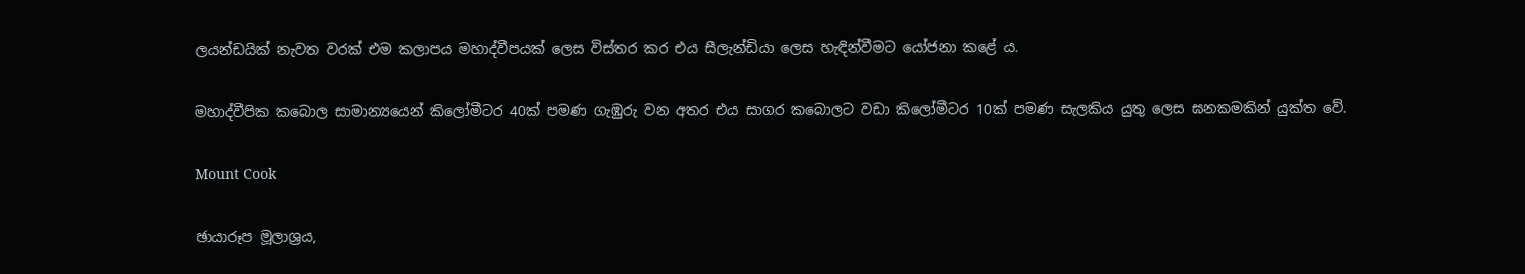ලයන්ඩයික් නැවත වරක් එම කලාපය මහාද්වීපයක් ලෙස විස්තර කර එය සීලැන්ඩියා ලෙස හැඳින්වීමට යෝජනා කළේ ය.

මහාද්වීපික කබොල සාමාන්‍යයෙන් කිලෝමීටර 40ක් පමණ ගැඹුරු වන අතර එය සාගර කබොලට වඩා කිලෝමීටර 10ක් පමණ සැලකිය යුතු ලෙස ඝනකමකින් යුක්ත වේ.

Mount Cook

ඡායාරූප මූලාශ්‍රය,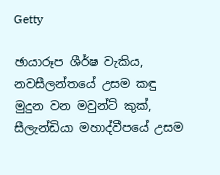Getty

ඡායාරූප ශීර්ෂ වැකිය, නවසීලන්තයේ උසම කඳු මුදුන වන මවුන්ට් කුක්, සීලැන්ඩියා මහාද්වීපයේ උසම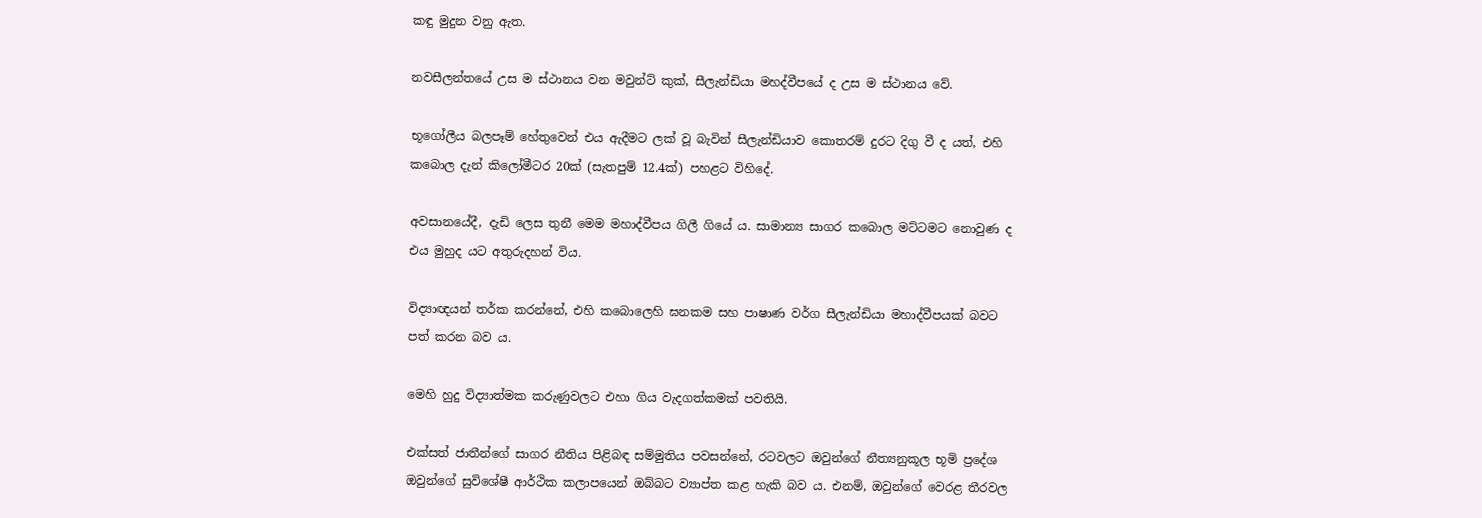කඳු මුදුන වනු ඇත.

නවසීලන්තයේ උස ම ස්ථානය වන මවුන්ට් කුක්, සීලැන්ඩියා මහද්වීපයේ ද උස ම ස්ථානය වේ.

භූගෝලීය බලපෑම් හේතුවෙන් එය ඇදීමට ලක් වූ බැවින් සීලැන්ඩියාව කොතරම් දුරට දිගු වී ද යත්, එහි කබොල දැන් කිලෝමීටර 20ක් (සැතපුම් 12.4ක්) පහළට විහිදේ.

අවසානයේදී, දැඩි ලෙස තුනී මෙම මහාද්වීපය ගිලී ගියේ ය. සාමාන්‍ය සාගර කබොල මට්ටමට නොවුණ ද එය මුහුද යට අතුරුදහන් විය.

විද්‍යාඥයන් තර්ක කරන්නේ, එහි කබොලෙහි ඝනකම සහ පාෂාණ වර්ග සීලැන්ඩියා මහාද්වීපයක් බවට පත් කරන බව ය.

මෙහි හුදු විද්‍යාත්මක කරුණුවලට එහා ගිය වැදගත්කමක් පවතියි.

එක්සත් ජාතීන්ගේ සාගර නීතිය පිළිබඳ සම්මුතිය පවසන්නේ, රටවලට ඔවුන්ගේ නීත්‍යනුකූල භූමි ප්‍රදේශ ඔවුන්ගේ සුවිශේෂී ආර්ථික කලාපයෙන් ඔබ්බට ව්‍යාප්ත කළ හැකි බව ය. එනම්, ඔවුන්ගේ වෙරළ තීරවල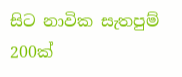සිට නාවික සැතපුම් 200ක්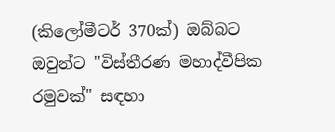(කිලෝමීටර් 370ක්) ඔබ්බට ඔවුන්ට "විස්තීරණ මහාද්වීපික රමුවක්" සඳහා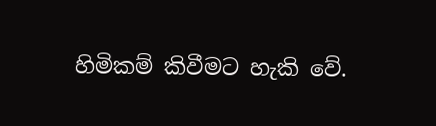හිමිකම් කිවීමට හැකි වේ.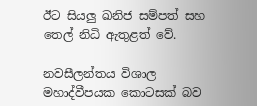ඊට සියලු ඛනිජ සම්පත් සහ තෙල් නිධි ඇතුළත් වේ.

නවසීලන්තය විශාල මහාද්වීපයක කොටසක් බව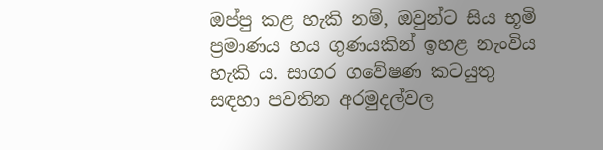ඔප්පු කළ හැකි නම්, ඔවුන්ට සිය භූමි ප්‍රමාණය හය ගුණයකින් ඉහළ නැංවිය හැකි ය. සාගර ගවේෂණ කටයුතු සඳහා පවතින අරමුදල්වල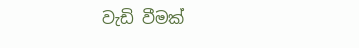වැඩි වීමක්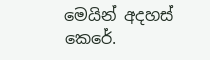මෙයින් අදහස් කෙරේ.